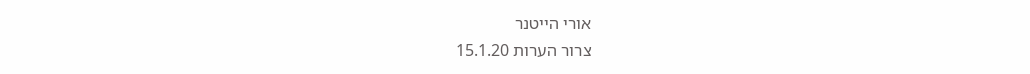אורי הייטנר
צרור הערות 15.1.20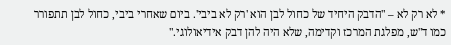* לא רק לא – "הדבק היחיד של כחול לבן הוא 'רק לא ביבי'. ביום שאחרי ביבי, כחול לבן תתפורר כמו ד"ש, מפלגת המרכז וקדימה, שלא היה להן דבק אידיאולוגי."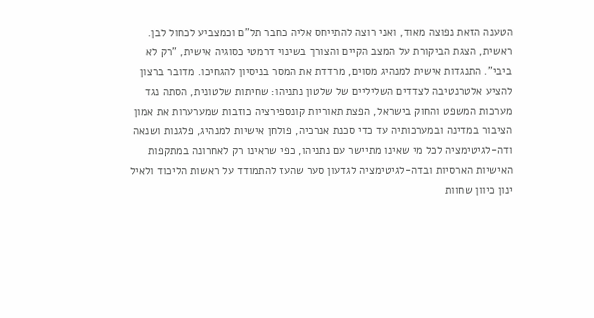הטענה הזאת נפוצה מאוד, ואני רוצה להתייחס אליה כחבר תל"ם וכמצביע לכחול לבן.
ראשית, הצגת הביקורת על המצב הקיים והצורך בשינוי דרמטי כסוגיה אישית, "רק לא ביבי". התנגדות אישית למנהיג מסוים, מרדדת את המסר בניסיון להגחיכו. מדובר ברצון להציע אלטרנטיבה לצדדים השליליים של שלטון נתניהו: שחיתות שלטונית, הסתה נגד מערכות המשפט והחוק בישראל, הפצת תאוריות קונספירציה כוזבות שמערערות את אמון הציבור במדינה ובמערכותיה עד כדי סכנת אנרכיה, פולחן אישיות למנהיג, פלגנות ושנאה ודה-לגיטימציה לכל מי שאינו מתיישר עם נתניהו, כפי שראינו רק לאחרונה במתקפות האישיות הארסיות ובדה-לגיטימציה לגדעון סער שהעז להתמודד על ראשות הליכוד ולאיל ינון כיוון שחוות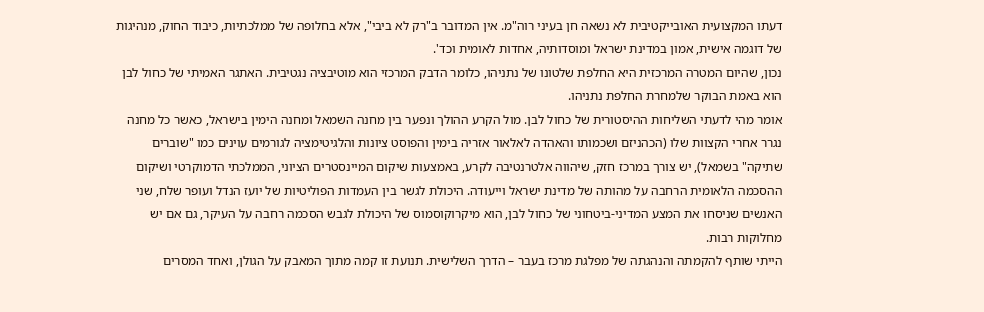דעתו המקצועית האובייקטיבית לא נשאה חן בעיני רוה"מ. אין המדובר ב"רק לא ביבי", אלא בחלופה של ממלכתיות, כיבוד החוק, מנהיגות של דוגמה אישית, אמון במדינת ישראל ומוסדותיה, אחדות לאומית וכד'.
נכון, שהיום המטרה המרכזית היא החלפת שלטונו של נתניהו, כלומר הדבק המרכזי הוא מוטיבציה נגטיבית. האתגר האמיתי של כחול לבן הוא באמת הבוקר שלמחרת החלפת נתניהו.
אומר מהי לדעתי השליחות ההיסטורית של כחול לבן. מול הקרע ההולך ונפער בין מחנה השמאל ומחנה הימין בישראל, כאשר כל מחנה נגרר אחרי הקצוות שלו (הכהניזם ושכמותו והאהדה לאלאור אזריה בימין והפוסט ציונות והלגיטימציה לגורמים עוינים כמו "שוברים שתיקה" בשמאל), יש צורך במרכז חזק, שיהווה אלטרנטיבה לקרע, באמצעות שיקום המיינסטרים הציוני, הממלכתי הדמוקרטי ושיקום ההסכמה הלאומית הרחבה על מהותה של מדינת ישראל וייעודה. היכולת לגשר בין העמדות הפוליטיות של יועז הנדל ועופר שלח, שני האנשים שניסחו את המצע המדיני-ביטחוני של כחול לבן, הוא מיקרוקוסמוס של היכולת לגבש הסכמה רחבה על העיקר, גם אם יש מחלוקות רבות.
הייתי שותף להקמתה והנהגתה של מפלגת מרכז בעבר – הדרך השלישית. תנועת זו קמה מתוך המאבק על הגולן, ואחד המסרים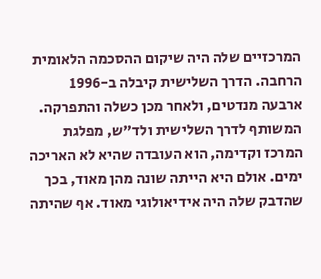המרכזיים שלה היה שיקום ההסכמה הלאומית הרחבה. הדרך השלישית קיבלה ב-1996 ארבעה מנדטים, ולאחר מכן כשלה והתפרקה. המשותף לדרך השלישית ולד"ש, מפלגת המרכז וקדימה, הוא העובדה שהיא לא האריכה ימים. אולם היא הייתה שונה מהן מאוד, בכך שהדבק שלה היה אידיאולוגי מאוד. אף שהיתה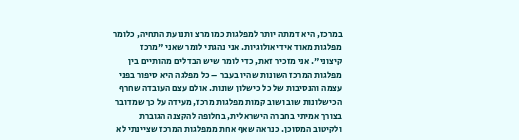במרכז, היא דמתה יותר למפלגות כמו מרצ ותנועת התחיה, כלומר מפלגות מאוד אידיאולוגיות. אני נהגתי לומר שאני "מרכז קיצוני". אני מזכיר זאת, כדי לומר שיש הבדלים מהותיים בין מפלגות המרכז השונות שהיו בעבר – כל מפלגה היא סיפור בפני עצמה והנסיבות של כל כישלון שונות. אולם עצם העובדה שחרף הכישלונות שוב ושוב קמות מפלגות מרכז, מעידה על כך שמדובר בצורך אמיתי בחברה הישראלית, בחלופה להקצנה הגוברת ולקיטוב המסוכן. כנראה שאף אחת ממפלגות המרכז שציינתי לא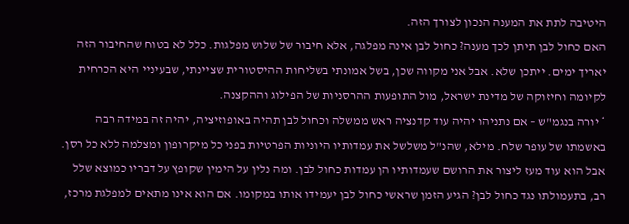היטיבה לתת את המענה הנכון לצורך הזה.
האם כחול לבן תיתן לכך מענה? כחול לבן אינה מפלגה, אלא חיבור של שלוש מפלגות. כלל לא בטוח שהחיבור הזה יאריך ימים. ייתכן שלא. אבל אני מקווה שכן, בשל אמונתי בשליחות ההיסטורית שציינתי, שבעיניי היא הכרחית לקיומה וחיזוקה של מדינת ישראל, מול התופעות ההרסניות של הפילוג וההקצנה.
* יורה בנגמ"ש – אם נתניהו יהיה עוד קדנציה ראש ממשלה וכחול לבן תהיה באופוזיציה, יהיה זה במידה רבה באשמתו של עופר שלח. מילא, שהנ"ל משלשל את עמדותיו היוניות הפרטיות בפני כל מיקרופון ומצלמה ללא כל רסן. אבל הוא עוד מעז ליצור את הרושם שעמדותיו הן עמדות כחול לבן. ומה נלין על הימין שקופץ על דבריו כמוצא שלל רב, בתעמולתו נגד כחול לבן? הגיע הזמן שראשי כחול לבן יעמידו אותו במקומו. אם הוא אינו מתאים למפלגת מרכז,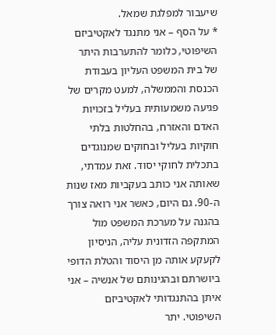שיעבור למפלגת שמאל.
* על הסף – אני מתנגד לאקטיביזם השיפוטי, כלומר להתערבות היתר של בית המשפט העליון בעבודת הכנסת והממשלה, למעט מקרים של פגיעה משמעותית בעליל בזכויות האדם והאזרח, בהחלטות בלתי חוקיות בעליל ובחוקים שמנוגדים בתכלית לחוקי יסוד. זאת עמדתי, שאותה אני כותב בעקביות מאז שנות ה-90. גם היום, כאשר אני רואה צורך בהגנה על מערכת המשפט מול המתקפה הזדונית עליה, הניסיון לקעקע אותה מן היסוד והטלת הדופי ביושרתם ובהגינותם של אנשיה – אני איתן בהתנגדותי לאקטיביזם השיפוטי. יתר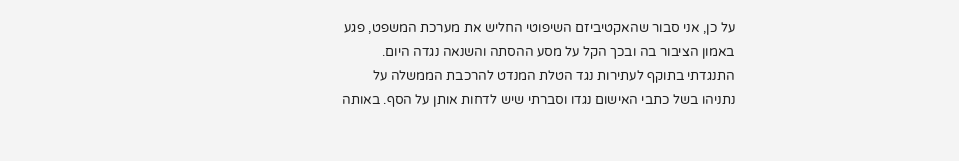על כן, אני סבור שהאקטיביזם השיפוטי החליש את מערכת המשפט, פגע באמון הציבור בה ובכך הקל על מסע ההסתה והשנאה נגדה היום.
התנגדתי בתוקף לעתירות נגד הטלת המנדט להרכבת הממשלה על נתניהו בשל כתבי האישום נגדו וסברתי שיש לדחות אותן על הסף. באותה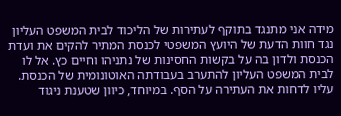מידה אני מתנגד בתוקף לעתירות של הליכוד לבית המשפט העליון נגד חוות הדעת של היועץ המשפטי לכנסת המתיר להקים את ועדת הכנסת ולדון בה על בקשות החסינות של נתניהו וחיים כץ. אל לו לבית המשפט העליון להתערב בעבודתה האוטונומית של הכנסת. עליו לדחות את העתירה על הסף. במיוחד, כיוון שטענת ניגוד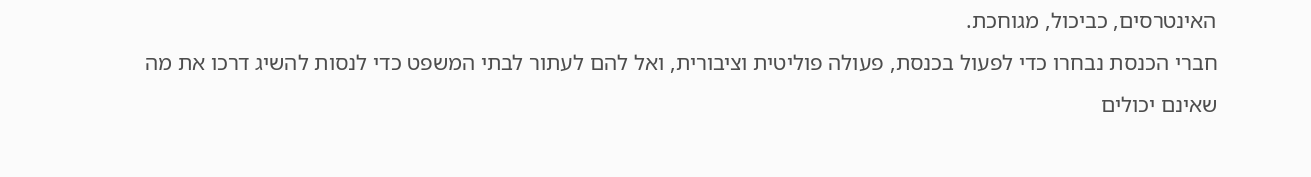האינטרסים, כביכול, מגוחכת.
חברי הכנסת נבחרו כדי לפעול בכנסת, פעולה פוליטית וציבורית, ואל להם לעתור לבתי המשפט כדי לנסות להשיג דרכו את מה שאינם יכולים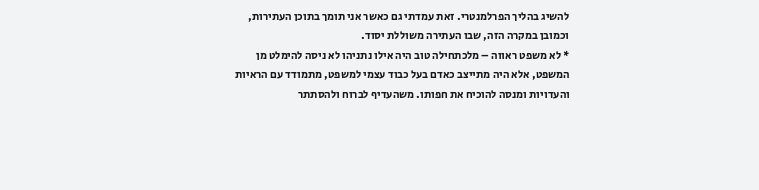להשיג בהליך הפרלמנטרי. זאת עמדתי גם כאשר אני תומך בתוכן העתירות, וכמובן במקרה הזה, שבו העתירה משוללת יסוד.
* לא משפט ראווה – מלכתחילה טוב היה אילו נתניהו לא ניסה להימלט מן המשפט, אלא היה מתייצב כאדם בעל כבוד עצמי למשפט, מתמודד עם הראיות והעדויות ומנסה להוכיח את חפותו. משהעדיף לברוח ולהסתתר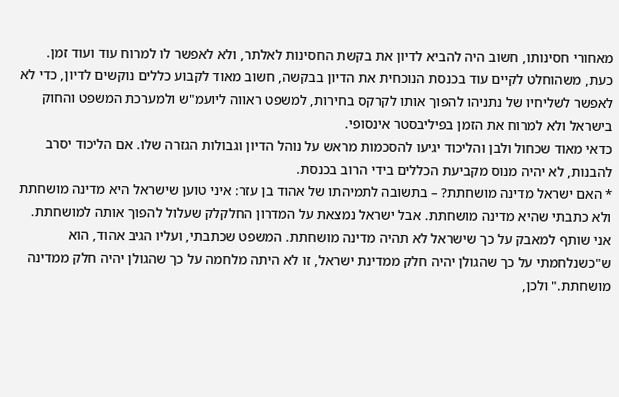מאחורי חסינותו, חשוב היה להביא לדיון את בקשת החסינות לאלתר, ולא לאפשר לו למרוח עוד ועוד זמן.
כעת, משהוחלט לקיים עוד בכנסת הנוכחית את הדיון בבקשה, חשוב מאוד לקבוע כללים נוקשים לדיון, כדי לא לאפשר לשליחיו של נתניהו להפוך אותו לקרקס בחירות, למשפט ראווה ליועמ"ש ולמערכת המשפט והחוק בישראל ולא למרוח את הזמן בפיליבסטר אינסופי.
כדאי מאוד שכחול ולבן והליכוד יגיעו להסכמות מראש על נוהל הדיון וגבולות הגזרה שלו. אם הליכוד יסרב להבנות, לא יהיה מנוס מקביעת הכללים בידי הרוב בכנסת.
* האם ישראל מדינה מושחתת? – בתשובה לתמיהתו של אהוד בן עזר: איני טוען שישראל היא מדינה מושחתת ולא כתבתי שהיא מדינה מושחתת. אבל ישראל נמצאת על המדרון החלקלק שעלול להפוך אותה למושחתת. אני שותף למאבק על כך שישראל לא תהיה מדינה מושחתת. המשפט שכתבתי, ועליו הגיב אהוד, הוא ש"כשנלחמתי על כך שהגולן יהיה חלק ממדינת ישראל, זו לא היתה מלחמה על כך שהגולן יהיה חלק ממדינה מושחתת." ולכן,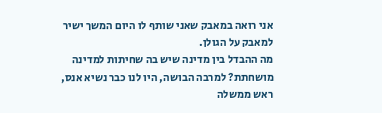אני רואה במאבק שאני שותף לו היום המשך ישיר למאבק על הגולן.
מה ההבדל בין מדינה שיש בה שחיתות למדינה מושחתת? למרבה הבושה, היו לנו כבר נשיא אנס, ראש ממשלה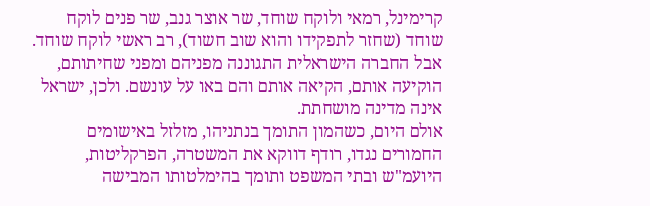קרימינל, רמאי ולוקח שוחד, שר אוצר גנב, שר פנים לוקח שוחד (שחזר לתפקידו והוא שוב חשוד), רב ראשי לוקח שוחד. אבל החברה הישראלית התגוננה מפניהם ומפני שחיתותם, הוקיעה אותם, הקיאה אותם והם באו על עונשם. ולכן, ישראל אינה מדינה מושחתת.
אולם היום, כשהמון התומך בנתניהו, מזלזל באישומים החמורים נגדו, רודף דווקא את המשטרה, הפרקליטות, היועמ"ש ובתי המשפט ותומך בהימלטותו המבישה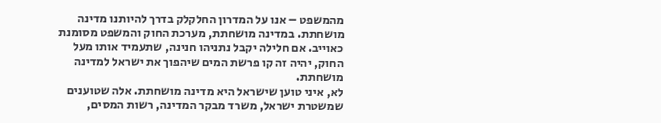מהמשפט – אנו על המדרון החלקלק בדרך להיותנו מדינה מושחתת. במדינה מושחתת, מערכת החוק והמשפט מסומנת כאוייב. אם חלילה יקבל נתניהו חנינה, שתעמיד אותו מעל החוק, יהיה זה קו פרשת המים שיהפוך את ישראל למדינה מושחתת.
לא, איני טוען שישראל היא מדינה מושחתת. אלה שטוענים שמשטרת ישראל, משרד מבקר המדינה, רשות המסים,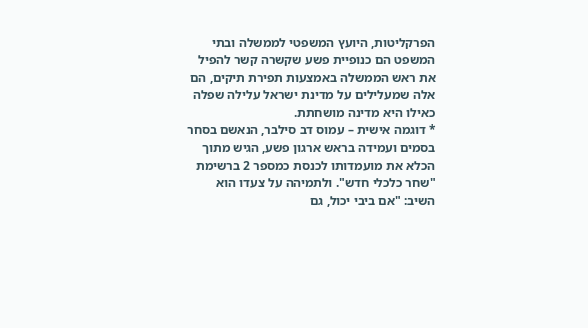הפרקליטות, היועץ המשפטי לממשלה ובתי המשפט הם כנופיית פשע שקשרה קשר להפיל את ראש הממשלה באמצעות תפירת תיקים, הם אלה שמעלילים על מדינת ישראל עלילה שפלה כאילו היא מדינה מושחתת.
* דוגמה אישית – עמוס דב סילבר, הנאשם בסחר בסמים ועמידה בראש ארגון פשע, הגיש מתוך הכלא את מועמדותו לכנסת כמספר 2 ברשימת "שחר כלכלי חדש". ולתמיהה על צעדו הוא השיב: "אם ביבי יכול, גם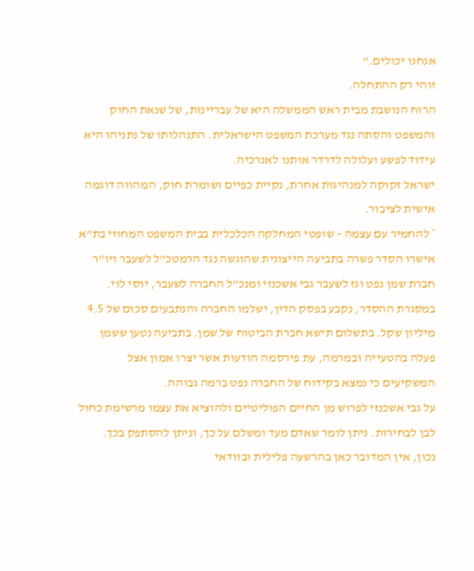אנחנו יכולים."
זוהי רק ההתחלה.
הרוח הנושבת מבית ראש הממשלה היא של עבריינות, של שנאת החוק והמשפט והסתה נגד מערכת המשפט הישראלית. התנהלותו של נתניהו היא עידוד לפשע ועלולה לדרדר אותנו לאנרכיה.
ישראל זקוקה למנהיגות אחרת, נקיית כפיים ושומרת חוק, המהווה דוגמה אישית לציבור.
* להחמיר עם עצמה – שופטי המחלקה הכלכלית בבית המשפט המחוזי בת"א אישרו הסדר פשרה בתביעה הייצוגית שהוגשה נגד הרמטכ"ל לשעבר ויו"ר חברת שמן נפט וגז לשעבר גבי אשכנזי ומנכ"ל החברה לשעבר, יוסי לוי. במסגרת ההסדר, נקבע בפסק הדין, ישלמו החברה והנתבעים סכום של 4.5 מיליון שקל. בתשלום תישא חברת הביטוח של שמן. בתביעה נטען ששמן פעלה בהטעייה ובמרמה, עת פירסמה הודעות אשר יצרו אמון אצל המשקיעים כי נמצא בקידוח של החברה נפט ברמה גבוהה.
על גבי אשכנזי לפרוש מן החיים הפוליטיים ולהוציא את עצמו מרשימת כחול לבן לבחירות. ניתן לומר שאדם מעד ומשלם על כך, וניתן להסתפק בכך. נכון, אין המדובר כאן בהרשעה פלילית ובוודאי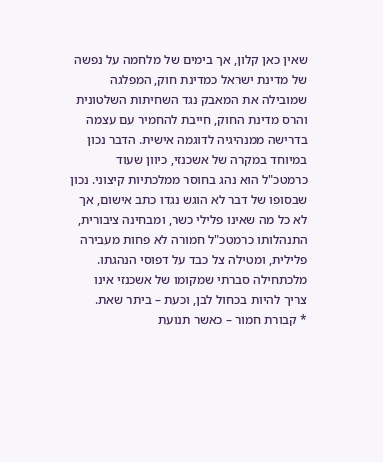שאין כאן קלון, אך בימים של מלחמה על נפשה של מדינת ישראל כמדינת חוק, המפלגה שמובילה את המאבק נגד השחיתות השלטונית והרס מדינת החוק, חייבת להחמיר עם עצמה בדרישה ממנהיגיה לדוגמה אישית. הדבר נכון במיוחד במקרה של אשכנזי, כיוון שעוד כרמטכ"ל הוא נהג בחוסר ממלכתיות קיצוני. נכון שבסופו של דבר לא הוגש נגדו כתב אישום, אך לא כל מה שאינו פלילי כשר, ומבחינה ציבורית, התנהלותו כרמטכ"ל חמורה לא פחות מעבירה פלילית, ומטילה צל כבד על דפוסי הנהגתו.
מלכתחילה סברתי שמקומו של אשכנזי אינו צריך להיות בכחול לבן, וכעת – ביתר שאת.
* קבורת חמור – כאשר תנועת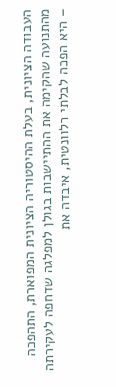העבודה הציונית, בעלת ההיסטוריה הציונית המפוארת, התהפכה מהתנועה שהקימה את ההתיישבות בגולן למפלגה שדחפה לעקירתה – היא הפכה לבלתי רלוונטית, איבדה את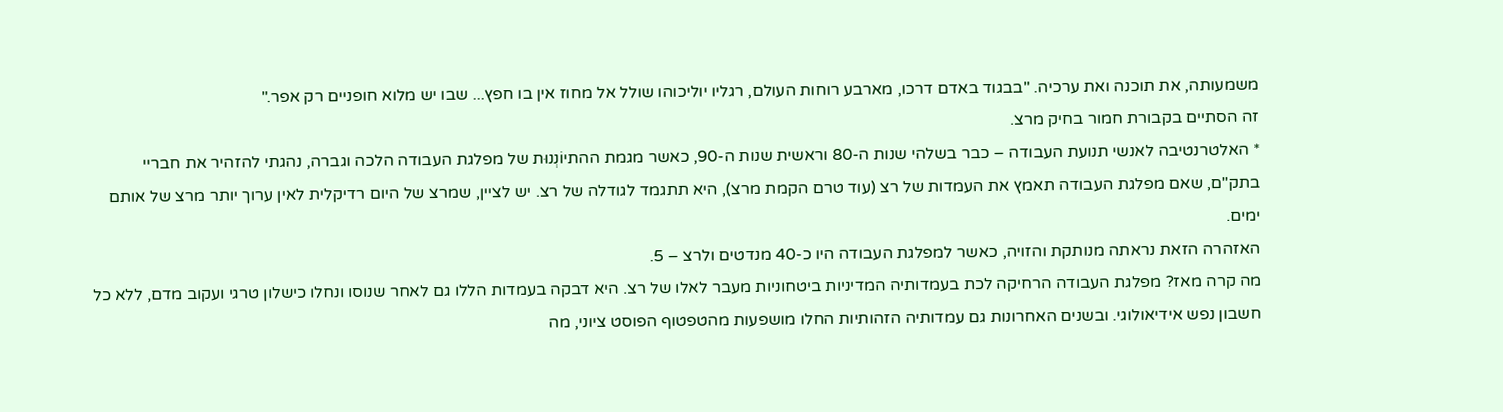משמעותה, את תוכנה ואת ערכיה. "בבגוד באדם דרכו, מארבע רוחות העולם, רגליו יוליכוהו שולל אל מחוז אין בו חפץ... שבו יש מלוא חופניים רק אפר."
זה הסתיים בקבורת חמור בחיק מרצ.
* האלטרנטיבה לאנשי תנועת העבודה – כבר בשלהי שנות ה-80 וראשית שנות ה-90, כאשר מגמת ההתיוֹנְנוּת של מפלגת העבודה הלכה וגברה, נהגתי להזהיר את חבריי בתק"ם, שאם מפלגת העבודה תאמץ את העמדות של רצ (עוד טרם הקמת מרצ), היא תתגמד לגודלה של רצ. יש לציין, שמרצ של היום רדיקלית לאין ערוך יותר מרצ של אותם ימים.
האזהרה הזאת נראתה מנותקת והזויה, כאשר למפלגת העבודה היו כ-40 מנדטים ולרצ – 5.
מה קרה מאז? מפלגת העבודה הרחיקה לכת בעמדותיה המדיניות ביטחוניות מעבר לאלו של רצ. היא דבקה בעמדות הללו גם לאחר שנוסו ונחלו כישלון טרגי ועקוב מדם, ללא כל חשבון נפש אידיאולוגי. ובשנים האחרונות גם עמדותיה הזהותיות החלו מושפעות מהטפטוף הפוסט ציוני, מה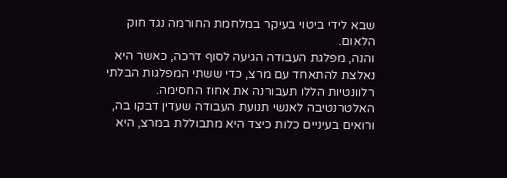שבא לידי ביטוי בעיקר במלחמת החורמה נגד חוק הלאום.
והנה, מפלגת העבודה הגיעה לסוף דרכה, כאשר היא נאלצת להתאחד עם מרצ, כדי ששתי המפלגות הבלתי רלוונטיות הללו תעבורנה את אחוז החסימה.
האלטרנטיבה לאנשי תנועת העבודה שעדין דבקו בה, ורואים בעיניים כלות כיצד היא מתבוללת במרצ, היא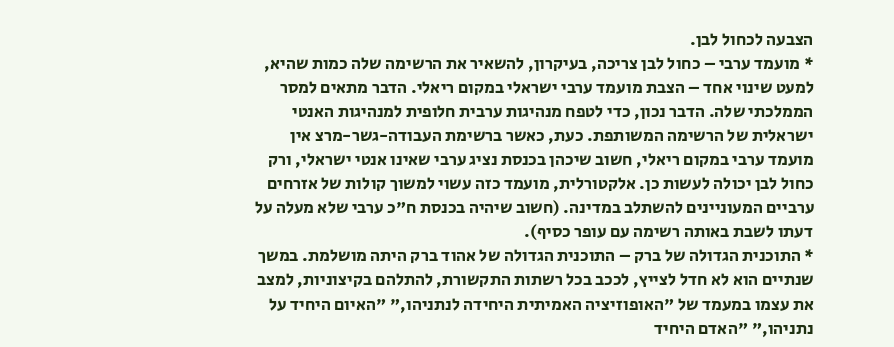הצבעה לכחול לבן.
* מועמד ערבי – כחול לבן צריכה, בעיקרון, להשאיר את הרשימה שלה כמות שהיא, למעט שינוי אחד – הצבת מועמד ערבי ישראלי במקום ריאלי. הדבר מתאים למסר הממלכתי שלה. הדבר נכון, כדי לטפח מנהיגות ערבית חלופית למנהיגות האנטי ישראלית של הרשימה המשותפת. כעת, כאשר ברשימת העבודה-גשר-מרצ אין מועמד ערבי במקום ריאלי, חשוב שיכהן בכנסת נציג ערבי שאינו אנטי ישראלי, ורק כחול לבן יכולה לעשות כן. אלקטורלית, מועמד כזה עשוי למשוך קולות של אזרחים ערביים המעוניינים להשתלב במדינה. (חשוב שיהיה בכנסת ח"כ ערבי שלא מעלה על דעתו לשבת באותה רשימה עם עופר כסיף).
* התוכנית הגדולה של ברק – התוכנית הגדולה של אהוד ברק היתה מושלמת. במשך שנתיים הוא לא חדל לצייץ, לככב בכל רשתות התקשורת, להתלהם בקיצוניות, למצב את עצמו במעמד של "האופוזיציה האמיתית היחידה לנתניהו," "האיום היחיד על נתניהו," "האדם היחיד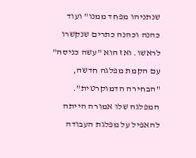שנתניהו מפחד ממנו" ועוד כהנה וכהנה כתרים שנקשרו לראשו. ואז הוא "עשה כניסה" עם הקמת מפלגה חדשה, "הבחירה הדמוקרטית". המפלגה שלו אמורה הייתה להאפיל על מפלגת העבודה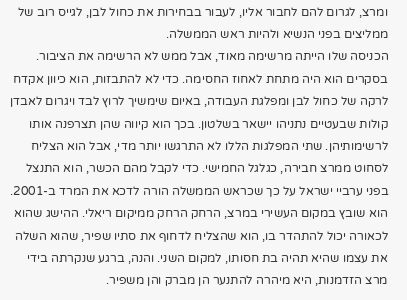ומרצ, לגרום להם לחבור אליו, לעבור בבחירות את כחול לבן, לגייס רוב של ממליצים בפני הנשיא ולהיות ראש הממשלה.
הכניסה שלו הייתה מרשימה מאוד, אבל ממש לא הרשימה את הציבור. בסקרים הוא היה מתחת לאחוז החסימה. כדי לא להתבזות, הוא כיוון אקדח לרקה של כחול לבן ומפלגת העבודה, באיום שימשיך לרוץ לבד ויגרום לאבדן קולות שבעטיים נתניהו יישאר בשלטון. בכך הוא קיווה שהן תצרפנה אותו לרשימותיהן. שתי המפלגות הללו לא התרגשו יותר מדי, אבל הוא הצליח לסחוט ממרצ חבירה, כגלגל החמישי. כדי לקבל מהם הכשר, הוא התנצל בפני ערביי ישראל על כך שכראש הממשלה הורה לדכא את המרד ב-2001. הוא שובץ במקום העשירי במרצ, הרחק הרחק ממיקום ריאלי. ההישג שהוא לכאורה יכול להתהדר בו, הוא שהצליח לדחוף את סתיו שפיר, שהוא השלה את עצמו שהיא תהיה בת חסותו, למקום השני. והנה, ברגע שנקרתה בידי מרצ הזדמנות, היא מיהרה להתנער הן מברק והן משפיר.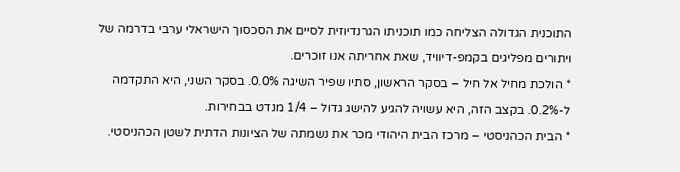התוכנית הגדולה הצליחה כמו תוכניתו הגרנדיוזית לסיים את הסכסוך הישראלי ערבי בדרמה של ויתורים מפליגים בקמפ-דיוויד, שאת אחריתה אנו זוכרים.
* הולכת מחיל אל חיל – בסקר הראשון, סתיו שפיר השיגה 0.0%. בסקר השני, היא התקדמה ל-0.2%. בקצב הזה, היא עשויה להגיע להישג גדול – 1/4 מנדט בבחירות.
* הבית הכהניסטי – מרכז הבית היהודי מכר את נשמתה של הציונות הדתית לשטן הכהניסטי.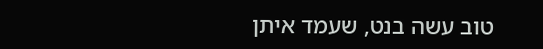טוב עשה בנט, שעמד איתן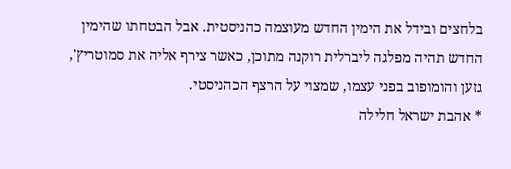בלחצים ובידל את הימין החדש מעוצמה כהניסטית. אבל הבטחתו שהימין החדש תהיה מפלגה ליברלית רוקנה מתוכן, כאשר צירף אליה את סמוטריץ', גזען והומופוב בפני עצמו, שמצוי על הרצף הכהניסטי.
* אהבת ישראל חלילה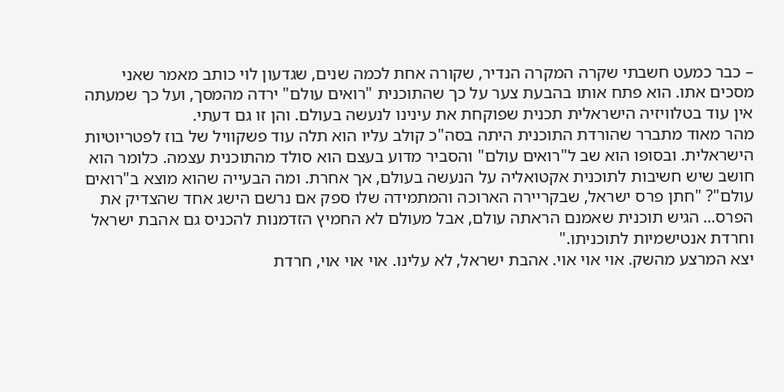– כבר כמעט חשבתי שקרה המקרה הנדיר, שקורה אחת לכמה שנים, שגדעון לוי כותב מאמר שאני מסכים אתו. הוא פתח אותו בהבעת צער על כך שהתוכנית "רואים עולם" ירדה מהמסך, ועל כך שמעתה אין עוד בטלוויזיה הישראלית תכנית שפוקחת את עינינו לנעשה בעולם. והן זו גם דעתי.
מהר מאוד מתברר שהורדת התוכנית היתה בסה"כ קולב עליו הוא תלה עוד פשקוויל של בוז לפטריוטיות הישראלית. ובסופו הוא שב ל"רואים עולם" והסביר מדוע בעצם הוא סולד מהתוכנית עצמה. כלומר הוא חושב שיש חשיבות לתוכנית אקטואליה על הנעשה בעולם, אך אחרת. ומה הבעייה שהוא מוצא ב"רואים עולם"? "חתן פרס ישראל, שבקריירה הארוכה והמתמידה שלו ספק אם נרשם הישג אחד שהצדיק את הפרס... הגיש תוכנית שאמנם הראתה עולם, אבל מעולם לא החמיץ הזדמנות להכניס גם אהבת ישראל וחרדת אנטישמיות לתוכניתו."
יצא המרצע מהשק. אוי אוי אוי. אהבת ישראל, לא עלינו. אוי אוי אוי, חרדת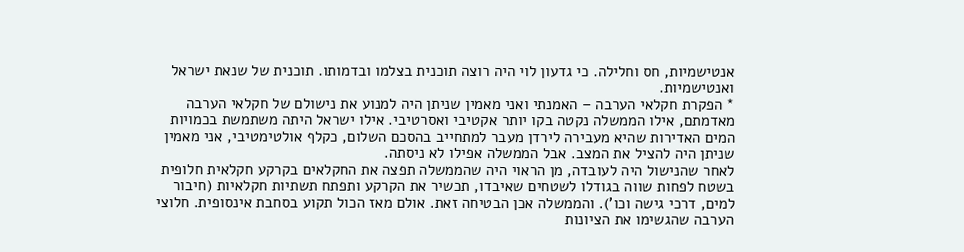אנטישמיות, חס וחלילה. כי גדעון לוי היה רוצה תוכנית בצלמו ובדמותו. תוכנית של שנאת ישראל ואנטישמיות.
* הפקרת חקלאי הערבה – האמנתי ואני מאמין שניתן היה למנוע את נישולם של חקלאי הערבה מאדמתם, אילו הממשלה נקטה בקו יותר אקטיבי ואסרטיבי. אילו ישראל היתה משתמשת בכמויות המים האדירות שהיא מעבירה לירדן מעבר למתחייב בהסכם השלום, כקלף אולטימטיבי, אני מאמין שניתן היה להציל את המצב. אבל הממשלה אפילו לא ניסתה.
לאחר שהנישול היה לעובדה, מן הראוי היה שהממשלה תפצה את החקלאים בקרקע חקלאית חלופית בשטח לפחות שווה בגודלו לשטחים שאיבדו, תכשיר את הקרקע ותפתח תשתיות חקלאיות (חיבור למים, דרכי גישה וכו'). והממשלה אכן הבטיחה זאת. אולם מאז הכול תקוע בסחבת אינסופית. חלוצי הערבה שהגשימו את הציונות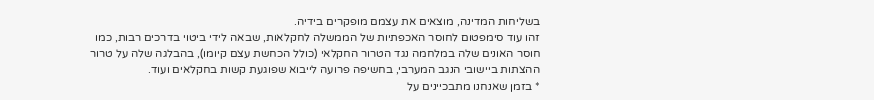בשליחות המדינה, מוצאים את עצמם מופקרים בידיה.
זהו עוד סימפטום לחוסר האכפתיות של הממשלה לחקלאות, שבאה לידי ביטוי בדרכים רבות, כמו חוסר האונים שלה במלחמה נגד הטרור החקלאי (כולל הכחשת עצם קיומו), בהבלגה שלה על טרור ההצתות ביישובי הנגב המערבי, בחשיפה פרועה לייבוא שפוגעת קשות בחקלאים ועוד.
* בזמן שאנחנו מתבכיינים על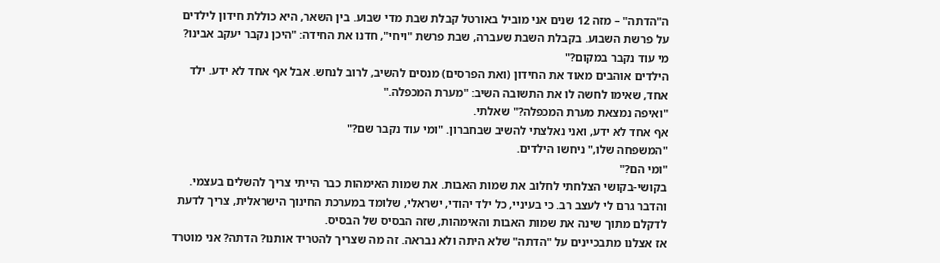ה"הדתה" – מזה 12 שנים אני מוביל באורטל קבלת שבת מדי שבוע. בין השאר, היא כוללת חידון לילדים על פרשת השבוע. בקבלת השבת שעברה, שבת פרשת "ויחי", חדנו את החידה: "היכן נקבר יעקב אבינו? מי עוד נקבר במקום?"
הילדים אוהבים מאוד את החידון (ואת הפרסים) מנסים להשיב, לרוב לנחש. אבל אף אחד לא ידע. ילד אחד, שאימו לחשה לו את התשובה השיב: "מערת המכפלה."
"ואיפה נמצאת מערת המכפלה?" שאלתי.
אף אחד לא ידע, ואני נאלצתי להשיב שבחברון. "ומי עוד נקבר שם?"
"המשפחה שלו," ניחשו הילדים.
"ומי הם?"
בקושי-בקושי הצלחתי לחלוב את שמות האבות. את שמות האימהות כבר הייתי צריך להשלים בעצמי.
והדבר גרם לי לעצב רב. כי בעיניי, כל ילד יהודי, ישראלי, שלומד במערכת החינוך הישראלית, צריך לדעת לדקלם מתוך שינה את שמות האבות והאימהות, שזה הבסיס של הבסיס.
אז אצלנו מתבכיינים על "הדתה" שלא היתה ולא נבראה. זה מה שצריך להטריד אותנו? הדתה? אני מוטרד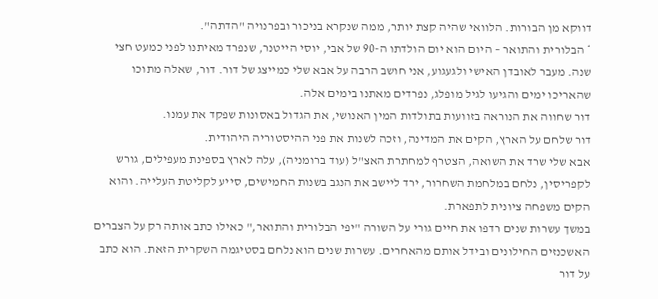דווקא מן הבורות. הלוואי שהיה קצת יותר, ממה שנקרא בניכור ובפרנויה "הדתה".
* הבלורית והתואר – היום הוא יום הולדתו ה-90 של אבי, יוסי הייטנר, שנפרד מאיתנו לפני כמעט חצי שנה. מעבר לאובדן האישי ולגעגוע, אני חושב הרבה על אבא שלי כמייצג של דור. דור, שאלה מתוכו שהאריכו ימים והגיעו לגיל מופלג, נפרדים מאתנו בימים אלה.
דור שחווה את הנוראה בזוועות בתולדות המין האנושי, את הגדול באסונות שפקד את עמנו.
דור שלחם על הארץ, הקים את המדינה, וזכה לשנות את פני ההיסטוריה היהודית.
אבא שלי שרד את השואה, הצטרף למחתרת האצ"ל (עוד ברומניה), עלה לארץ בספינת מעפילים, גורש לקפריסין, נלחם במלחמת השחרור, ירד ליישב את הנגב בשנות החמישים, סייע לקליטת העלייה. והוא הקים משפחה ציונית לתפארת.
במשך עשרות שנים רדפו את חיים גורי על השורה "יפי הבלורית והתואר," כאילו כתב אותה רק על הצברים האשכנזים החילונים ובידל אותם מהאחרים. עשרות שנים הוא נלחם בסטיגמה השקרית הזאת. הוא כתב על דור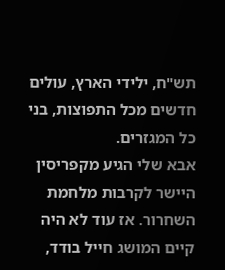תש"ח, ילידי הארץ, עולים חדשים מכל התפוצות, בני כל המגזרים.
אבא שלי הגיע מקפריסין היישר לקרבות מלחמת השחרור. אז עוד לא היה קיים המושג חייל בודד,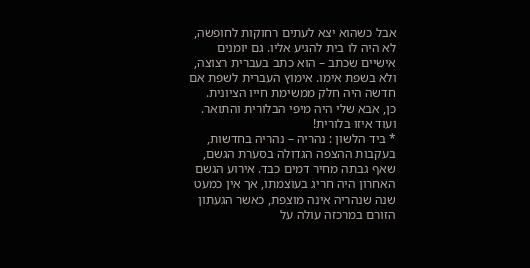אבל כשהוא יצא לעתים רחוקות לחופשה, לא היה לו בית להגיע אליו. גם יומנים אישיים שכתב – הוא כתב בעברית רצוצה, ולא בשפת אימו. אימוץ העברית לשפת אם חדשה היה חלק ממשימת חייו הציונית.
כן, אבא שלי היה מיפי הבלורית והתואר. ועוד איזו בלורית!
* ביד הלשון : נהריה – נהריה בחדשות, בעקבות ההצפה הגדולה בסערת הגשם, שאף גבתה מחיר דמים כבד. אירוע הגשם האחרון היה חריג בעוצמתו, אך אין כמעט שנה שנהריה אינה מוצפת, כאשר הגעתון הזורם במרכזה עולה על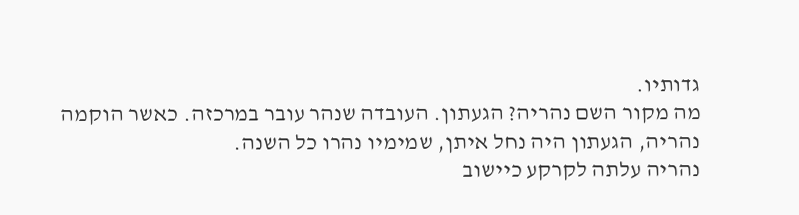גדותיו.
מה מקור השם נהריה? הגעתון. העובדה שנהר עובר במרכזה. כאשר הוקמה נהריה, הגעתון היה נחל איתן, שמימיו נהרו כל השנה.
נהריה עלתה לקרקע כיישוב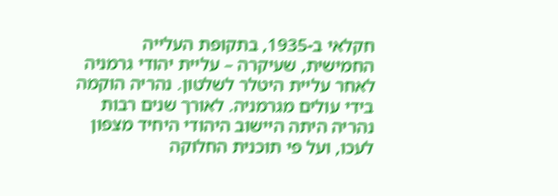חקלאי ב-1935, בתקופת העלייה החמישית, שעיקרה – עליית יהודי גרמניה לאחר עליית היטלר לשלטון. נהריה הוקמה בידי עולים מגרמניה. לאורך שנים רבות נהריה היתה היישוב היהודי היחיד מצפון לעכו, ועל פי תוכנית החלוקה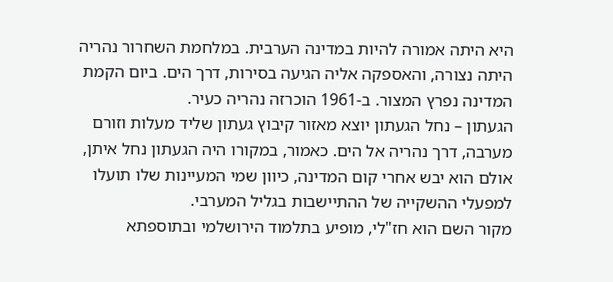היא היתה אמורה להיות במדינה הערבית. במלחמת השחרור נהריה היתה נצורה, והאספקה אליה הגיעה בסירות, דרך הים. ביום הקמת המדינה נפרץ המצור. ב-1961 הוכרזה נהריה כעיר.
הגעתון – נחל הגעתון יוצא מאזור קיבוץ געתון שליד מעלות וזורם מערבה, דרך נהריה אל הים. כאמור, במקורו היה הגעתון נחל איתן, אולם הוא יבש אחרי קום המדינה, כיוון שמי המעיינות שלו תועלו למפעלי ההשקייה של ההתיישבות בגליל המערבי.
מקור השם הוא חז"לי, מופיע בתלמוד הירושלמי ובתוספתא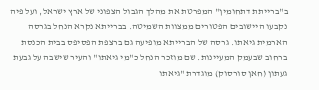ב"ברייתת דתחומין" המפרטת את מהלך הגבול הצפוני של ארץ ישראל, ועל פיה נקבעו היישובים הפטורים ממצוות השמיטה. בברייתא נקרא הנחל בגרסה הארמית גיאתו. גרסה של הברייתא מופיעה גם ברצפת הפסיפס בבית הכנסת ברחוב שבעמק המעיינות. שם מוזכר הנחל כ"מי גיאתו" והעיר שישבה על גבעת געתון (חאן סורסוק) מוגדרת "גיאתו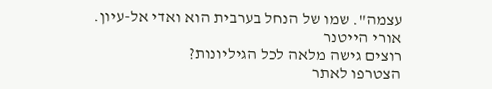עצמה". שמו של הנחל בערבית הוא ואדי אל-עיון.
אורי הייטנר
רוצים גישה מלאה לכל הגיליונות?
הצטרפו לאתר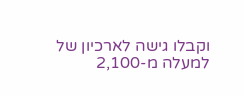וקבלו גישה לארכיון של למעלה מ-2,100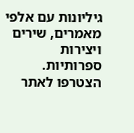גיליונות עם אלפי מאמרים, שירים ויצירות ספרותיות.
הצטרפו לאתר